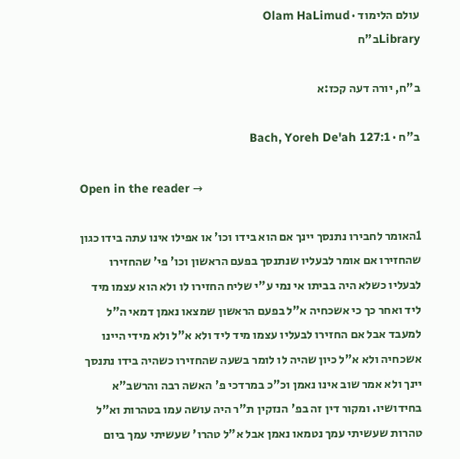עולם הלימוד · Olam HaLimud
Libraryב"ח

ב"ח, יורה דעה קכז:א

ב"ח · Bach, Yoreh De'ah 127:1

Open in the reader →

1האומר לחבירו נתנסך יינך אם הוא בידו וכו' או אפילו אינו עתה בידו כגון שהחזירו אם אומר לבעליו שנתנסך בפעם הראשון וכו' פי' שהחזירו לבעליו כשלא היה בביתו אי נמי ע"י שליח החזירו לו ולא הוא עצמו מיד ליד ואחר כך כי אשכחיה א"ל בפעם הראשון שמצאו נאמן דמאי ה"ל למעבד אבל אם החזירו לבעליו עצמו מיד ליד ולא א"ל ולא מידי היינו אשכחיה ולא א"ל כיון שהיה לו לומר בשעה שהחזירו כשהיה בידו נתנסך יינך ולא אמר שוב אינו נאמן וכ"כ במרדכי פ' האשה רבה והרשב"א בחידושיו. ומקור דין זה בפ' הנזקין ת"ר היה עושה עמו בטהרות וא"ל טהרות שעשיתי עמך נטמאו נאמן אבל א"ל טהרו' שעשיתי עמך ביום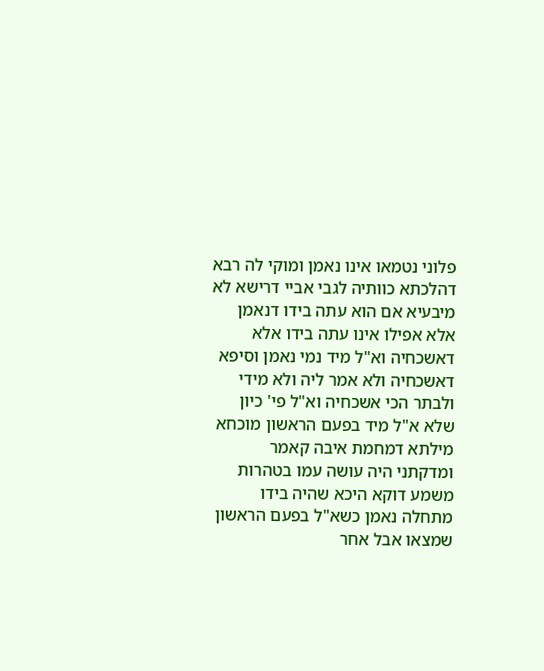פלוני נטמאו אינו נאמן ומוקי לה רבא דהלכתא כוותיה לגבי אביי דרישא לא מיבעיא אם הוא עתה בידו דנאמן אלא אפילו אינו עתה בידו אלא דאשכחיה וא"ל מיד נמי נאמן וסיפא דאשכחיה ולא אמר ליה ולא מידי ולבתר הכי אשכחיה וא"ל פי' כיון שלא א"ל מיד בפעם הראשון מוכחא מילתא דמחמת איבה קאמר ומדקתני היה עושה עמו בטהרות משמע דוקא היכא שהיה בידו מתחלה נאמן כשא"ל בפעם הראשון שמצאו אבל אחר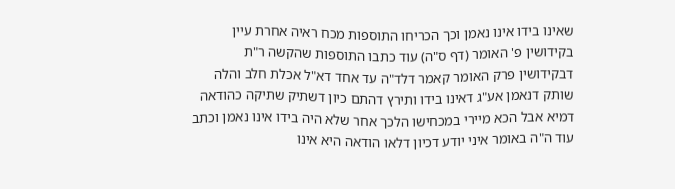שאינו בידו אינו נאמן וכך הכריחו התוספות מכח ראיה אחרת עיין בקידושין פ' האומר (דף ס"ה) עוד כתבו התוספות שהקשה ר"ת דבקידושין פרק האומר קאמר דלד"ה עד אחד דא"ל אכלת חלב והלה שותק דנאמן אע"ג דאינו בידו ותירץ דהתם כיון דשתיק שתיקה כהודאה דמיא אבל הכא מיירי במכחישו הלכך אחר שלא היה בידו אינו נאמן וכתב עוד ה"ה באומר איני יודע דכיון דלאו הודאה היא אינו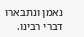נאמן ונתבארו דברי רבינו.